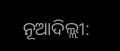ନୂଆଦିଲ୍ଲୀ: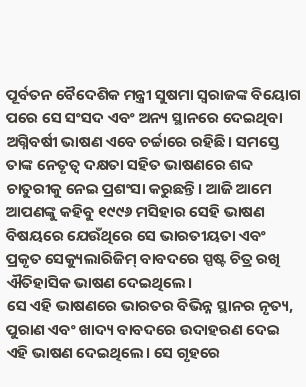ପୂର୍ବତନ ବୈଦେଶିକ ମନ୍ତ୍ରୀ ସୁଷମା ସ୍ୱରାଜଙ୍କ ବିୟୋଗ ପରେ ସେ ସଂସଦ ଏବଂ ଅନ୍ୟ ସ୍ଥାନରେ ଦେଇଥିବା ଅଗ୍ନିବର୍ଷୀ ଭାଷଣ ଏବେ ଚର୍ଚ୍ଚାରେ ରହିଛି। ସମସ୍ତେ ତାଙ୍କ ନେତୃତ୍ୱ ଦକ୍ଷତା ସହିତ ଭାଷଣରେ ଶବ୍ଦ ଚାତୁରୀକୁ ନେଇ ପ୍ରଶଂସା କରୁଛନ୍ତି। ଆଜି ଆମେ ଆପଣଙ୍କୁ କହିବୁ ୧୯୯୬ ମସିହାର ସେହି ଭାଷଣ ବିଷୟରେ ଯେଉଁଥିରେ ସେ ଭାରତୀୟତା ଏବଂ ପ୍ରକୃତ ସେକ୍ୟୁଲାରିଜିମ୍ ବାବଦରେ ସ୍ପଷ୍ଟ ଚିତ୍ର ରଖି ଐତିହାସିକ ଭାଷଣ ଦେଇଥିଲେ।
ସେ ଏହି ଭାଷଣରେ ଭାରତର ବିଭିନ୍ନ ସ୍ଥାନର ନୃତ୍ୟ, ପୁରାଣ ଏବଂ ଖାଦ୍ୟ ବାବଦରେ ଉଦାହରଣ ଦେଇ ଏହି ଭାଷଣ ଦେଇଥିଲେ। ସେ ଗୃହରେ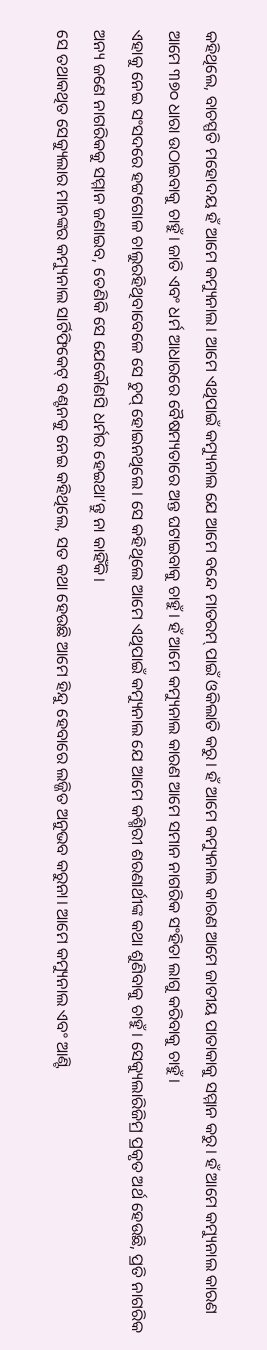କହିଥିଲେ, ବାଚସ୍ପତି ମହୋଦୟ ହଁ ଆମେ କମ୍ୟୁନାଲ। ଆମେ ଏଥିପାଇଁ କମ୍ୟୁନାଲ ଯେ ଆମେ ବନ୍ଦେ ମାତରମ୍ ପାଇଁ ଓକିଲାତି କରୁ। ହଁ ଆମେ କମ୍ୟୁନାଲ କାରଣ ଆମେ ଜାତୀୟ ପାତାକାକୁ ସମ୍ମାନ କରୁ। ହଁ ଆମେ କମ୍ୟୁନାଲ କାରଣ ଆମେ ୩୭୦ ଧାରା ଉଠାଇବାକୁ ଚାହୁଁ। ଜାତି ଏବଂ ଧର୍ମ ଆଧାରରେ ବୈଷମ୍ୟତାରେ ଅନ୍ତ ଘଟାଇବାକୁ ଚାହୁଁ। ହଁ ଆମେ କମ୍ୟୁନାଲ କାରଣ ଆମେ ସମାନ ନାଗରିକ ସଂହିତା ଲାଗୁ କରିବାକୁ ଚାହୁଁ।
ଏହାକୁ ନେଇ ସଂସଦରେ ହଟ୍ଟଗୋଳ ଚାଲୁରହିଥିବାବେଳେ ସେ ଚୁପ୍ ହୋଇନଥିଲେ। ସେ କହିଥିଲେ ଆମେ ଏଥିପାଇଁ କମ୍ୟୁନାଲ ଯେ ଆମେ କଶ୍ମିରୀ ଶରଣାର୍ଥୀଙ୍କ କଥା ଶୁଣିବାକୁ ଚାହୁଁ। ସେକ୍ୟୁଲାରିଜିମ୍ର ପ୍ରକୃତ ଅର୍ଥ ହେଉଛି, ପ୍ରତି ନାଗରିକ ଅନ୍ୟ ଜଣେ ନାଗରିକକୁ ସମ୍ମାନ ଜଣାଇବ, ତେଣିକି ସେ ଯେକୌଣସି ଧର୍ମର ହେଇଥା’ନ୍ତୁ ନା କାହିଁକି।
ସେ ତଥାକଥିତ ସେକ୍ୟୁଲାର ମାନଙ୍କର କମ୍ୟୁନାଲ ସାର୍ଟିଫିକେଟ୍ ବଣ୍ଟନକୁ ନେଇ କହିଥିଲେ, ସତ କଥା ହେଉଛି ଆମେ ହିନ୍ଦୁ ହେବାରେ ଲଜ୍ଜିତ ଅନୁଭବ କରୁନା। ଆମେ କମ୍ୟୁନାଲ ଏବଂ ଆଣ୍ଟି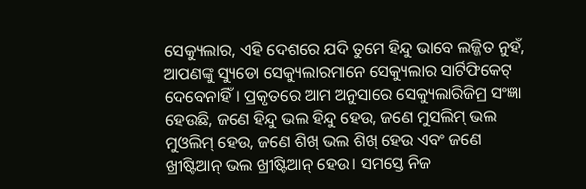ସେକ୍ୟୁଲାର, ଏହି ଦେଶରେ ଯଦି ତୁମେ ହିନ୍ଦୁ ଭାବେ ଲଜ୍ଜିତ ନୁହଁ, ଆପଣଙ୍କୁ ସ୍ୟୁଡୋ ସେକ୍ୟୁଲାରମାନେ ସେକ୍ୟୁଲାର ସାର୍ଟିଫିକେଟ୍ ଦେବେନାହିଁ। ପ୍ରକୃତରେ ଆମ ଅନୁସାରେ ସେକ୍ୟୁଲାରିଜିମ୍ର ସଂଜ୍ଞା ହେଉଛି, ଜଣେ ହିନ୍ଦୁ ଭଲ ହିନ୍ଦୁ ହେଉ, ଜଣେ ମୁସଲିମ୍ ଭଲ ମୁଓଲିମ୍ ହେଉ, ଜଣେ ଶିଖ୍ ଭଲ ଶିଖ୍ ହେଉ ଏବଂ ଜଣେ ଖ୍ରୀଷ୍ଟିଆନ୍ ଭଲ ଖ୍ରୀଷ୍ଟିଆନ୍ ହେଉ। ସମସ୍ତେ ନିଜ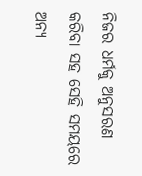ନିଜର ଧର୍ମକୁ ଅନୁସରଣ କରିବା ସହ ସେହି ସମୟରେ ଅନ୍ୟ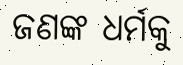ଜଣଙ୍କ ଧର୍ମକୁ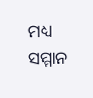ମଧ୍ୟ ସମ୍ମାନ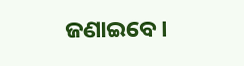ଜଣାଇବେ।